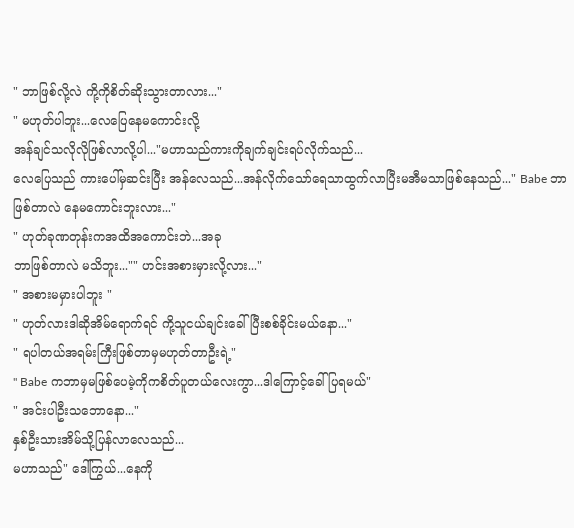" ဘာဖြစ်လို့လဲ ကို့ကိုစိတ်ဆိုးသွားတာလား..."
" မဟုတ်ပါဘူး...လေပြေနေမကောင်းလို့
အန်ချင်သလိုလိုဖြစ်လာလို့ပါ..."မဟာသည်ကားကိုချက်ချင်းရပ်လိုက်သည်...
လေပြေသည် ကားပေါ်မှဆင်းပြီး အန်လေသည်...အန်လိုက်သော်ရေသာထွက်လာပြီးမအီမသာဖြစ်နေသည်..." Babe ဘာဖြစ်တာလဲ နေမကောင်းဘူးလား..."
" ဟုတ်ခုဏတုန်းကအထိအကောင်းဘဲ...အခု
ဘာဖြစ်တာလဲ မသိဘူး..."" ဟင်းအစားမှားလို့လား..."
" အစားမမှားပါဘူး "
" ဟုတ်လားဒါဆိုအိမ်ရောက်ရင် ကို့သူငယ်ချင်းခေါ်ပြီးစစ်ခိုင်းမယ်နော..."
" ရပါတယ်အရမ်းကြီးဖြစ်တာမှမဟုတ်တာဦးရဲ့"
" Babe ကဘာမှမဖြစ်ပေမဲ့ကိုကစိတ်ပူတယ်လေးကွာ...ဒါကြောင့်ခေါ်ပြရမယ်"
" အင်းပါဦးသဘောနော..."
နှစ်ဦးသားအိမ်သို့ပြန်လာလေသည်...
မဟာသည်" ဒေါ်ကြွယ်...နေကို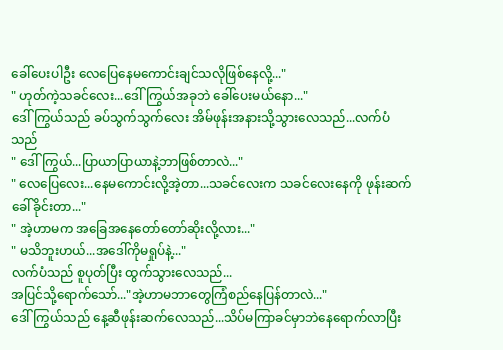ခေါ်ပေးပါဦး လေပြေနေမကောင်းချင်သလိုဖြစ်နေလို့..."
" ဟုတ်ကဲ့သခင်လေး...ဒေါ်ကြွယ်အခုဘဲ ခေါ်ပေးမယ်နော..."
ဒေါ်ကြွယ်သည် ခပ်သွက်သွက်လေး အိမ်ဖုန်းအနားသို့သွားလေသည်...လက်ပံသည်
" ဒေါ်ကြွယ်...ပြာယာပြာယာနဲ့ဘာဖြစ်တာလဲ..."
" လေပြေလေး...နေမကောင်းလို့အဲ့တာ...သခင်လေးက သခင်လေးနေကို ဖုန်းဆက်ခေါ်ခိုင်းတာ..."
" အဲ့ဟာမက အခြေအနေတော်တော်ဆိုးလို့လား..."
" မသိဘူးဟယ်...အဒေါ်ကိုမရှုပ်နဲ့..."
လက်ပံသည် စူပုတ်ပြီး ထွက်သွားလေသည်...
အပြင်သို့ရောက်သော်..."အဲ့ဟာမဘာတွေကြံစည်နေပြန်တာလဲ..."
ဒေါ်ကြွယ်သည် နေ့ဆီဖုန်းဆက်လေသည်...သိပ်မကြာခင်မှာဘဲနေရောက်လာပြီး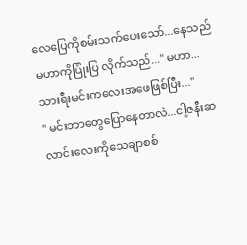လေပြေကိုစမ်းသက်ပေးသော်...နေသည်မဟာကိုပြုံးပြ လိုက်သည်..." မဟာ...သားရီးမင်းကလေးအဖေဖြစ်ပြီး..."
" မင်းဘာတွေပြောနေတာလဲ...ငါ့ဇနီးဆလာင်းလေးကိုသေချာစစ်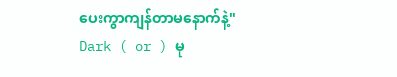ပေးကွာကျန်တာမနောက်နဲ့"
Dark ( or ) မု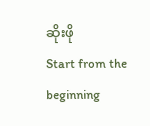ဆိုးဖို
Start from the beginning